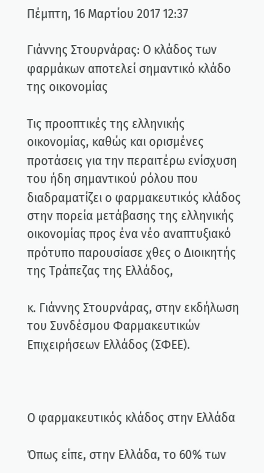Πέμπτη, 16 Μαρτίου 2017 12:37

Γιάννης Στουρνάρας: Ο κλάδος των φαρμάκων αποτελεί σημαντικό κλάδο της οικονομίας

Τις προοπτικές της ελληνικής οικονομίας, καθώς και ορισμένες προτάσεις για την περαιτέρω ενίσχυση του ήδη σημαντικού ρόλου που διαδραματίζει ο φαρμακευτικός κλάδος στην πορεία μετάβασης της ελληνικής οικονομίας προς ένα νέο αναπτυξιακό πρότυπο παρουσίασε χθες ο Διοικητής της Τράπεζας της Ελλάδος,

κ. Γιάννης Στουρνάρας, στην εκδήλωση του Συνδέσμου Φαρμακευτικών Επιχειρήσεων Ελλάδος (ΣΦΕΕ).



Ο φαρμακευτικός κλάδος στην Ελλάδα

Όπως είπε, στην Ελλάδα, το 60% των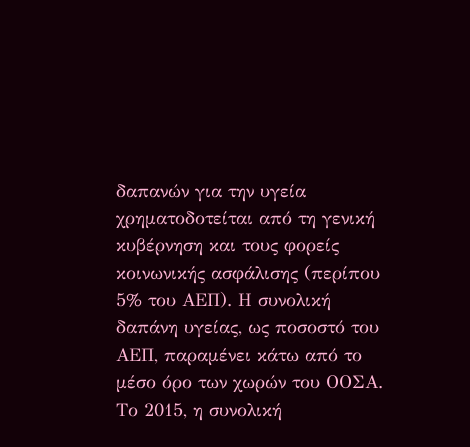δαπανών για την υγεία χρηματοδοτείται από τη γενική κυβέρνηση και τους φορείς κοινωνικής ασφάλισης (περίπου 5% του ΑΕΠ). Η συνολική δαπάνη υγείας, ως ποσοστό του ΑΕΠ, παραμένει κάτω από το μέσο όρο των χωρών του ΟΟΣΑ. Το 2015, η συνολική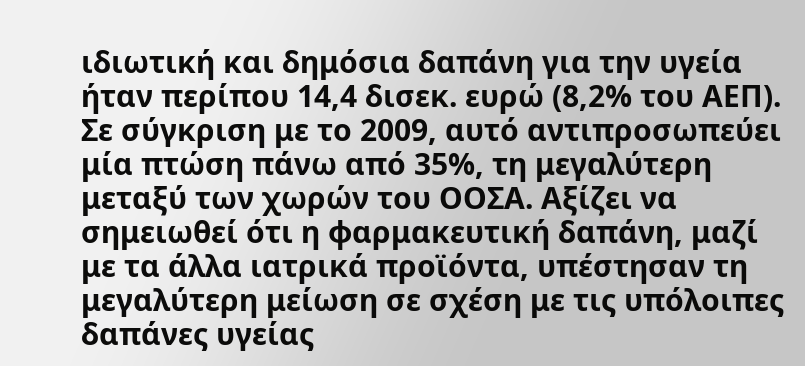ιδιωτική και δημόσια δαπάνη για την υγεία ήταν περίπου 14,4 δισεκ. ευρώ (8,2% του ΑΕΠ). Σε σύγκριση με το 2009, αυτό αντιπροσωπεύει μία πτώση πάνω από 35%, τη μεγαλύτερη μεταξύ των χωρών του ΟΟΣΑ. Αξίζει να σημειωθεί ότι η φαρμακευτική δαπάνη, μαζί με τα άλλα ιατρικά προϊόντα, υπέστησαν τη μεγαλύτερη μείωση σε σχέση με τις υπόλοιπες δαπάνες υγείας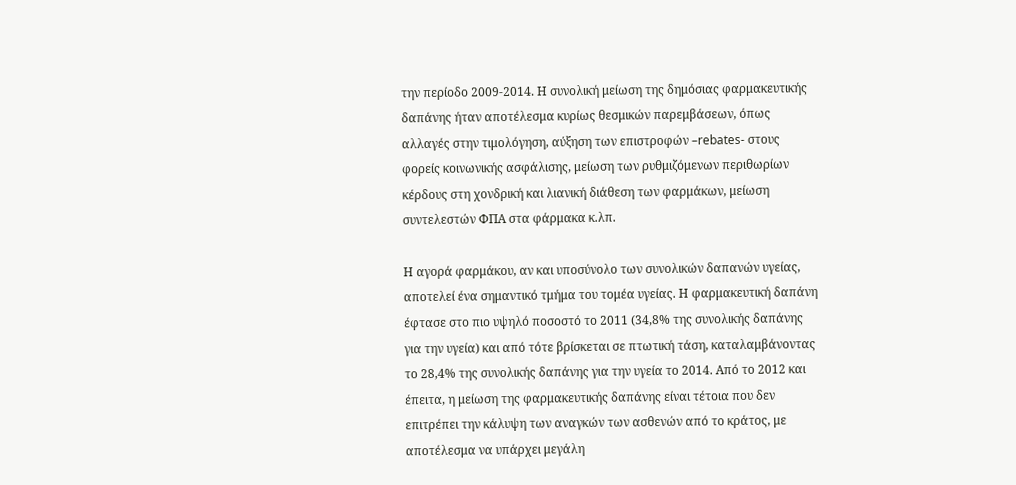την περίοδο 2009-2014. Η συνολική μείωση της δημόσιας φαρμακευτικής δαπάνης ήταν αποτέλεσμα κυρίως θεσμικών παρεμβάσεων, όπως αλλαγές στην τιμολόγηση, αύξηση των επιστροφών –rebates- στους φορείς κοινωνικής ασφάλισης, μείωση των ρυθμιζόμενων περιθωρίων κέρδους στη χονδρική και λιανική διάθεση των φαρμάκων, μείωση συντελεστών ΦΠΑ στα φάρμακα κ.λπ.

Η αγορά φαρμάκου, αν και υποσύνολο των συνολικών δαπανών υγείας, αποτελεί ένα σημαντικό τμήμα του τομέα υγείας. Η φαρμακευτική δαπάνη έφτασε στο πιο υψηλό ποσοστό το 2011 (34,8% της συνολικής δαπάνης για την υγεία) και από τότε βρίσκεται σε πτωτική τάση, καταλαμβάνοντας το 28,4% της συνολικής δαπάνης για την υγεία το 2014. Από το 2012 και έπειτα, η μείωση της φαρμακευτικής δαπάνης είναι τέτοια που δεν επιτρέπει την κάλυψη των αναγκών των ασθενών από το κράτος, με αποτέλεσμα να υπάρχει μεγάλη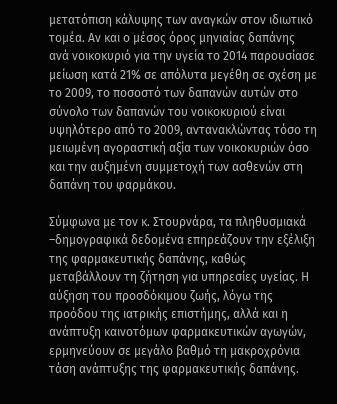μετατόπιση κάλυψης των αναγκών στον ιδιωτικό τομέα. Αν και ο μέσος όρος μηνιαίας δαπάνης ανά νοικοκυριό για την υγεία το 2014 παρουσίασε μείωση κατά 21% σε απόλυτα μεγέθη σε σχέση με το 2009, το ποσοστό των δαπανών αυτών στο σύνολο των δαπανών του νοικοκυριού είναι υψηλότερο από το 2009, αντανακλώντας τόσο τη μειωμένη αγοραστική αξία των νοικοκυριών όσο και την αυξημένη συμμετοχή των ασθενών στη δαπάνη του φαρμάκου.

Σύμφωνα με τον κ. Στουρνάρα, τα πληθυσμιακά –δημογραφικά δεδομένα επηρεάζουν την εξέλιξη της φαρμακευτικής δαπάνης, καθώς μεταβάλλουν τη ζήτηση για υπηρεσίες υγείας. Η αύξηση του προσδόκιμου ζωής, λόγω της προόδου της ιατρικής επιστήμης, αλλά και η ανάπτυξη καινοτόμων φαρμακευτικών αγωγών, ερμηνεύουν σε μεγάλο βαθμό τη μακροχρόνια τάση ανάπτυξης της φαρμακευτικής δαπάνης.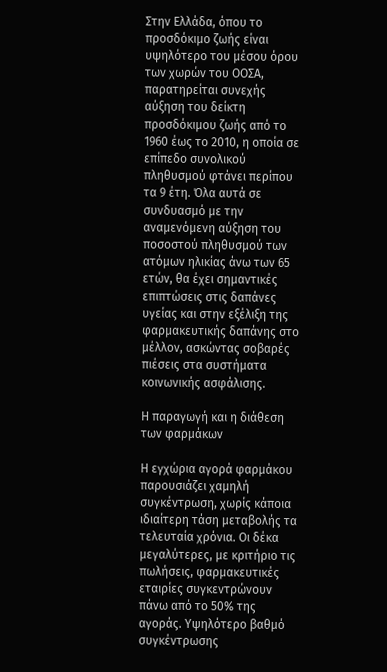Στην Ελλάδα, όπου το προσδόκιμο ζωής είναι υψηλότερο του μέσου όρου των χωρών του ΟΟΣΑ, παρατηρείται συνεχής αύξηση του δείκτη προσδόκιμου ζωής από το 1960 έως το 2010, η οποία σε επίπεδο συνολικού πληθυσμού φτάνει περίπου τα 9 έτη. Όλα αυτά σε συνδυασμό με την αναμενόμενη αύξηση του ποσοστού πληθυσμού των ατόμων ηλικίας άνω των 65 ετών, θα έχει σημαντικές επιπτώσεις στις δαπάνες υγείας και στην εξέλιξη της φαρμακευτικής δαπάνης στο μέλλον, ασκώντας σοβαρές πιέσεις στα συστήματα κοινωνικής ασφάλισης.

Η παραγωγή και η διάθεση των φαρμάκων

Η εγχώρια αγορά φαρμάκου παρουσιάζει χαμηλή συγκέντρωση, χωρίς κάποια ιδιαίτερη τάση μεταβολής τα τελευταία χρόνια. Οι δέκα μεγαλύτερες, με κριτήριο τις πωλήσεις, φαρμακευτικές εταιρίες συγκεντρώνουν πάνω από το 50% της αγοράς. Υψηλότερο βαθμό συγκέντρωσης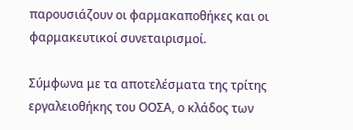παρουσιάζουν οι φαρμακαποθήκες και οι φαρμακευτικοί συνεταιρισμοί.

Σύμφωνα με τα αποτελέσματα της τρίτης εργαλειοθήκης του ΟΟΣΑ, ο κλάδος των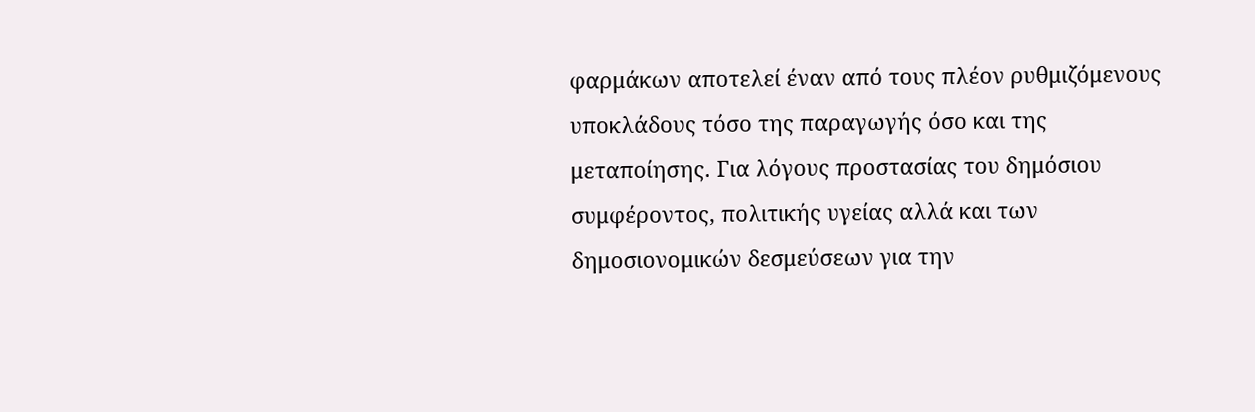φαρμάκων αποτελεί έναν από τους πλέον ρυθμιζόμενους υποκλάδους τόσο της παραγωγής όσο και της μεταποίησης. Για λόγους προστασίας του δημόσιου συμφέροντος, πολιτικής υγείας αλλά και των δημοσιονομικών δεσμεύσεων για την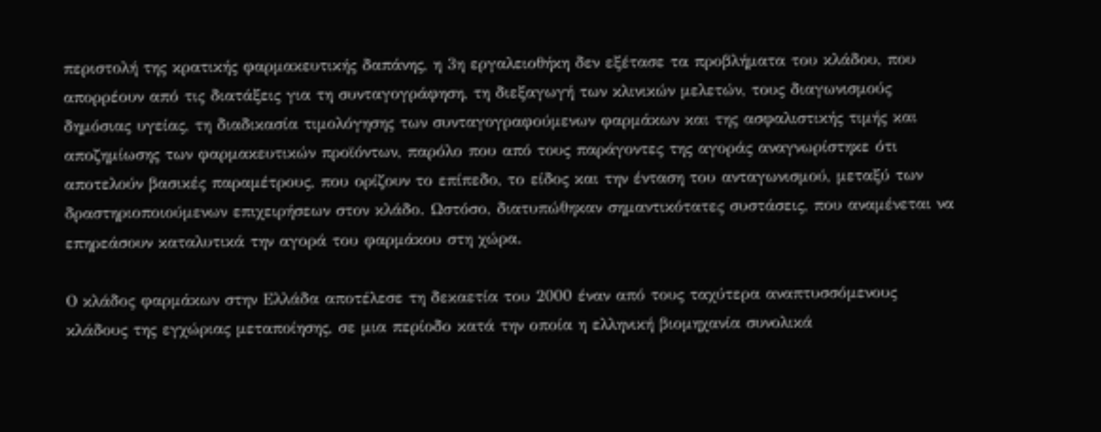περιστολή της κρατικής φαρμακευτικής δαπάνης, η 3η εργαλειοθήκη δεν εξέτασε τα προβλήματα του κλάδου, που απορρέουν από τις διατάξεις για τη συνταγογράφηση, τη διεξαγωγή των κλινικών μελετών, τους διαγωνισμούς δημόσιας υγείας, τη διαδικασία τιμολόγησης των συνταγογραφούμενων φαρμάκων και της ασφαλιστικής τιμής και αποζημίωσης των φαρμακευτικών προϊόντων, παρόλο που από τους παράγοντες της αγοράς αναγνωρίστηκε ότι αποτελούν βασικές παραμέτρους, που ορίζουν το επίπεδο, το είδος και την ένταση του ανταγωνισμού, μεταξύ των δραστηριοποιούμενων επιχειρήσεων στον κλάδο. Ωστόσο, διατυπώθηκαν σημαντικότατες συστάσεις, που αναμένεται να επηρεάσουν καταλυτικά την αγορά του φαρμάκου στη χώρα.

Ο κλάδος φαρμάκων στην Ελλάδα αποτέλεσε τη δεκαετία του 2000 έναν από τους ταχύτερα αναπτυσσόμενους κλάδους της εγχώριας μεταποίησης, σε μια περίοδο κατά την οποία η ελληνική βιομηχανία συνολικά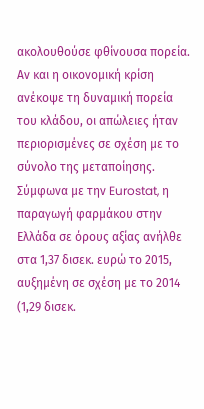ακολουθούσε φθίνουσα πορεία. Αν και η οικονομική κρίση ανέκοψε τη δυναμική πορεία του κλάδου, οι απώλειες ήταν περιορισμένες σε σχέση με το σύνολο της μεταποίησης. Σύμφωνα με την Eurostat, η παραγωγή φαρμάκου στην Ελλάδα σε όρους αξίας ανήλθε στα 1,37 δισεκ. ευρώ το 2015, αυξημένη σε σχέση με το 2014 (1,29 δισεκ.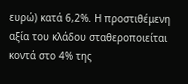ευρώ) κατά 6,2%. Η προστιθέμενη αξία του κλάδου σταθεροποιείται κοντά στο 4% της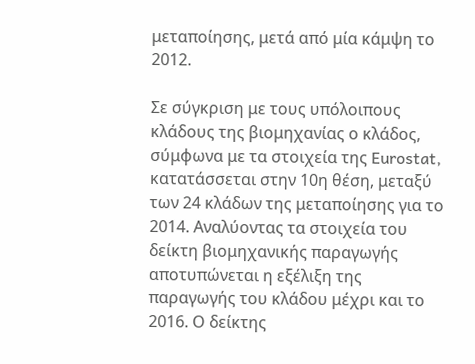μεταποίησης, μετά από μία κάμψη το 2012.

Σε σύγκριση με τους υπόλοιπους κλάδους της βιομηχανίας ο κλάδος, σύμφωνα με τα στοιχεία της Eurostat, κατατάσσεται στην 10η θέση, μεταξύ των 24 κλάδων της μεταποίησης για το 2014. Αναλύοντας τα στοιχεία του δείκτη βιομηχανικής παραγωγής αποτυπώνεται η εξέλιξη της παραγωγής του κλάδου μέχρι και το 2016. Ο δείκτης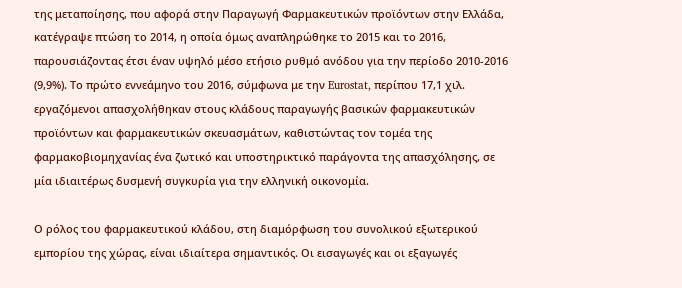της μεταποίησης, που αφορά στην Παραγωγή Φαρμακευτικών προϊόντων στην Ελλάδα, κατέγραψε πτώση το 2014, η οποία όμως αναπληρώθηκε το 2015 και το 2016, παρουσιάζοντας έτσι έναν υψηλό μέσο ετήσιο ρυθμό ανόδου για την περίοδο 2010-2016 (9,9%). Το πρώτο εννεάμηνο του 2016, σύμφωνα με την Eurostat, περίπου 17,1 χιλ. εργαζόμενοι απασχολήθηκαν στους κλάδους παραγωγής βασικών φαρμακευτικών προϊόντων και φαρμακευτικών σκευασμάτων, καθιστώντας τον τομέα της φαρμακοβιομηχανίας ένα ζωτικό και υποστηρικτικό παράγοντα της απασχόλησης, σε μία ιδιαιτέρως δυσμενή συγκυρία για την ελληνική οικονομία.

Ο ρόλος του φαρμακευτικού κλάδου, στη διαμόρφωση του συνολικού εξωτερικού εμπορίου της χώρας, είναι ιδιαίτερα σημαντικός. Οι εισαγωγές και οι εξαγωγές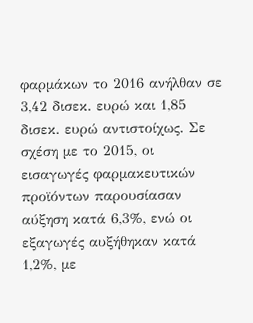φαρμάκων το 2016 ανήλθαν σε 3,42 δισεκ. ευρώ και 1,85 δισεκ. ευρώ αντιστοίχως. Σε σχέση με το 2015, οι εισαγωγές φαρμακευτικών προϊόντων παρουσίασαν αύξηση κατά 6,3%, ενώ οι εξαγωγές αυξήθηκαν κατά 1,2%, με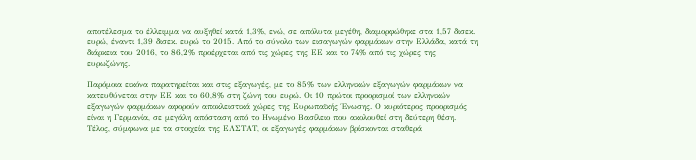αποτέλεσμα το έλλειμμα να αυξηθεί κατά 1,3%, ενώ, σε απόλυτα μεγέθη, διαμορφώθηκε στα 1,57 δισεκ. ευρώ, έναντι 1,39 δισεκ. ευρώ το 2015. Από το σύνολο των εισαγωγών φαρμάκων στην Ελλάδα, κατά τη διάρκεια του 2016, το 86,2% προέρχεται από τις χώρες της ΕΕ και το 74% από τις χώρες της ευρωζώνης.

Παρόμοια εικόνα παρατηρείται και στις εξαγωγές, με το 85% των ελληνικών εξαγωγών φαρμάκων να κατευθύνεται στην ΕΕ και το 60,8% στη ζώνη του ευρώ. Οι 10 πρώτοι προορισμοί των ελληνικών εξαγωγών φαρμάκων αφορούν αποκλειστικά χώρες της Ευρωπαϊκής Ένωσης. Ο κυριότερος προορισμός είναι η Γερμανία, σε μεγάλη απόσταση από το Ηνωμένο Βασίλειο που ακολουθεί στη δεύτερη θέση. Τέλος, σύμφωνα με τα στοιχεία της ΕΛΣΤΑΤ, οι εξαγωγές φαρμάκων βρίσκονται σταθερά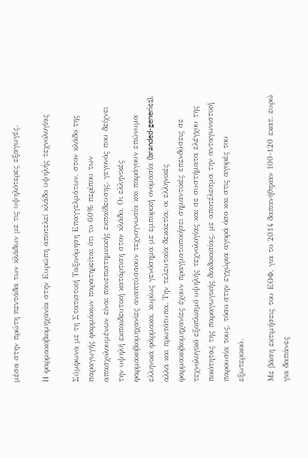μέσα στην πρώτη πεντάδα των κλάδων με τις υψηλότερες εξαγωγές.

Η φαρμακοβιομηχανία στην Ευρώπη αποτελεί κλάδο υψηλής τεχνολογίας

Σύμφωνα με τη Στατιστική Ταξινόμηση Επαγγελμάτων, στον κλάδο της παραγωγής φαρμάκων παρατηρείται ότι το 60% περίπου των απασχολουμένων είναι πανεπιστημιακής εκπαίδευσης, γεγονός που δείχνει την υψηλή εκπαιδευτική κατάρτιση στον κλάδο. Οι ελληνικές φαρμακοβιομηχανίες αναπτύσσουν τεχνογνωσία και παράγουν επώνυμα ελληνικά φάρμακα, κυρίως γενόσημα με εμπορική ονομασία (branded-generics), αλλά και πρωτότυπα. Την τελευταία δεκαετία, οι ελληνικές φαρμακοβιομηχανίες έχουν πραγματοποιήσει σημαντικές επενδύσεις σε τεχνολογικό εξοπλισμό υψηλής τεχνολογίας και σε συστήματα ελέγχου της ποιότητας της παραγωγικής διαδικασίας, με αποτέλεσμα την ανταγωνιστική παρουσία τους, τόσο στην εγχώρια αγορά όσο και στις αγορές του εξωτερικού.

Με βάση εκτιμήσεις του ΕΟΦ, για το 2014 δαπανήθηκαν 100-120 εκατ. ευρώ για δαπάνες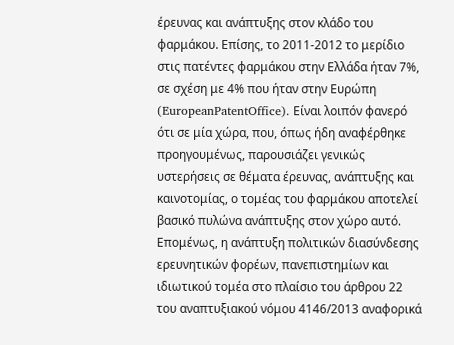έρευνας και ανάπτυξης στον κλάδο του φαρμάκου. Επίσης, το 2011-2012 το μερίδιο στις πατέντες φαρμάκου στην Ελλάδα ήταν 7%, σε σχέση με 4% που ήταν στην Ευρώπη (EuropeanPatentOffice). Είναι λοιπόν φανερό ότι σε μία χώρα, που, όπως ήδη αναφέρθηκε προηγουμένως, παρουσιάζει γενικώς υστερήσεις σε θέματα έρευνας, ανάπτυξης και καινοτομίας, ο τομέας του φαρμάκου αποτελεί βασικό πυλώνα ανάπτυξης στον χώρο αυτό. Επομένως, η ανάπτυξη πολιτικών διασύνδεσης ερευνητικών φορέων, πανεπιστημίων και ιδιωτικού τομέα στο πλαίσιο του άρθρου 22 του αναπτυξιακού νόμου 4146/2013 αναφορικά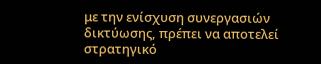με την ενίσχυση συνεργασιών δικτύωσης, πρέπει να αποτελεί στρατηγικό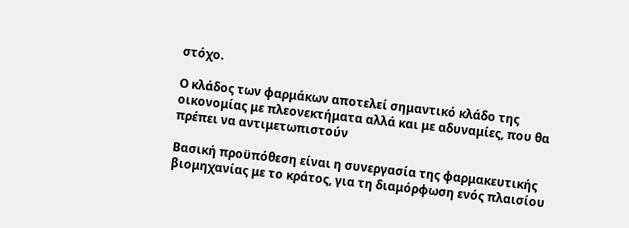στόχο.

Ο κλάδος των φαρμάκων αποτελεί σημαντικό κλάδο της οικονομίας με πλεονεκτήματα αλλά και με αδυναμίες, που θα πρέπει να αντιμετωπιστούν

Βασική προϋπόθεση είναι η συνεργασία της φαρμακευτικής βιομηχανίας με το κράτος, για τη διαμόρφωση ενός πλαισίου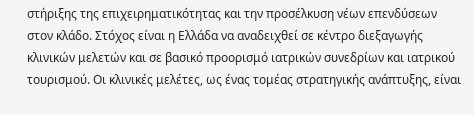στήριξης της επιχειρηματικότητας και την προσέλκυση νέων επενδύσεων στον κλάδο. Στόχος είναι η Ελλάδα να αναδειχθεί σε κέντρο διεξαγωγής κλινικών μελετών και σε βασικό προορισμό ιατρικών συνεδρίων και ιατρικού τουρισμού. Οι κλινικές μελέτες, ως ένας τομέας στρατηγικής ανάπτυξης, είναι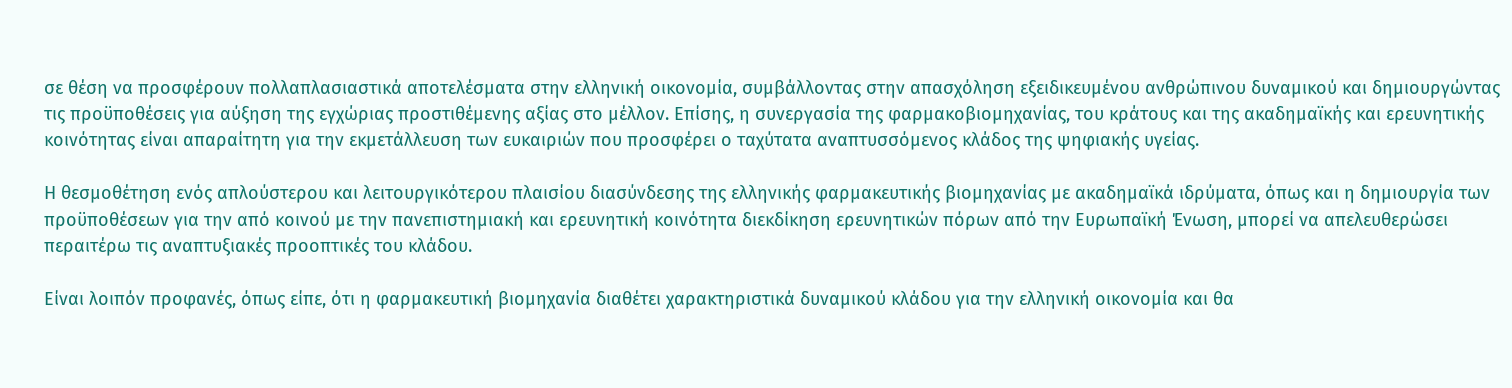σε θέση να προσφέρουν πολλαπλασιαστικά αποτελέσματα στην ελληνική οικονομία, συμβάλλοντας στην απασχόληση εξειδικευμένου ανθρώπινου δυναμικού και δημιουργώντας τις προϋποθέσεις για αύξηση της εγχώριας προστιθέμενης αξίας στο μέλλον. Επίσης, η συνεργασία της φαρμακοβιομηχανίας, του κράτους και της ακαδημαϊκής και ερευνητικής κοινότητας είναι απαραίτητη για την εκμετάλλευση των ευκαιριών που προσφέρει ο ταχύτατα αναπτυσσόμενος κλάδος της ψηφιακής υγείας.

Η θεσμοθέτηση ενός απλούστερου και λειτουργικότερου πλαισίου διασύνδεσης της ελληνικής φαρμακευτικής βιομηχανίας με ακαδημαϊκά ιδρύματα, όπως και η δημιουργία των προϋποθέσεων για την από κοινού με την πανεπιστημιακή και ερευνητική κοινότητα διεκδίκηση ερευνητικών πόρων από την Ευρωπαϊκή Ένωση, μπορεί να απελευθερώσει περαιτέρω τις αναπτυξιακές προοπτικές του κλάδου.

Είναι λοιπόν προφανές, όπως είπε, ότι η φαρμακευτική βιομηχανία διαθέτει χαρακτηριστικά δυναμικού κλάδου για την ελληνική οικονομία και θα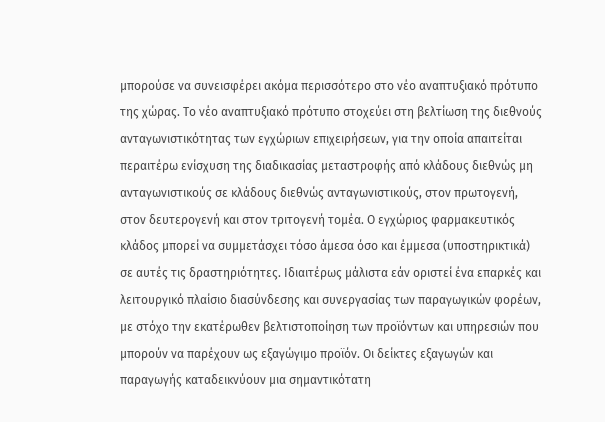μπορούσε να συνεισφέρει ακόμα περισσότερο στο νέο αναπτυξιακό πρότυπο της χώρας. Το νέο αναπτυξιακό πρότυπο στοχεύει στη βελτίωση της διεθνούς ανταγωνιστικότητας των εγχώριων επιχειρήσεων, για την οποία απαιτείται περαιτέρω ενίσχυση της διαδικασίας μεταστροφής από κλάδους διεθνώς μη ανταγωνιστικούς σε κλάδους διεθνώς ανταγωνιστικούς, στον πρωτογενή, στον δευτερογενή και στον τριτογενή τομέα. Ο εγχώριος φαρμακευτικός κλάδος μπορεί να συμμετάσχει τόσο άμεσα όσο και έμμεσα (υποστηρικτικά) σε αυτές τις δραστηριότητες. Ιδιαιτέρως μάλιστα εάν οριστεί ένα επαρκές και λειτουργικό πλαίσιο διασύνδεσης και συνεργασίας των παραγωγικών φορέων, με στόχο την εκατέρωθεν βελτιστοποίηση των προϊόντων και υπηρεσιών που μπορούν να παρέχουν ως εξαγώγιμο προϊόν. Οι δείκτες εξαγωγών και παραγωγής καταδεικνύουν μια σημαντικότατη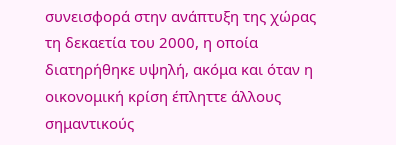συνεισφορά στην ανάπτυξη της χώρας τη δεκαετία του 2000, η οποία διατηρήθηκε υψηλή, ακόμα και όταν η οικονομική κρίση έπληττε άλλους σημαντικούς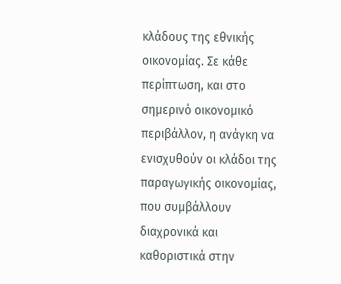κλάδους της εθνικής οικονομίας. Σε κάθε περίπτωση, και στο σημερινό οικονομικό περιβάλλον, η ανάγκη να ενισχυθούν οι κλάδοι της παραγωγικής οικονομίας, που συμβάλλουν διαχρονικά και καθοριστικά στην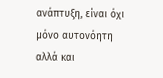ανάπτυξη, είναι όχι μόνο αυτονόητη αλλά και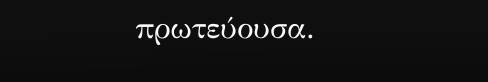πρωτεύουσα.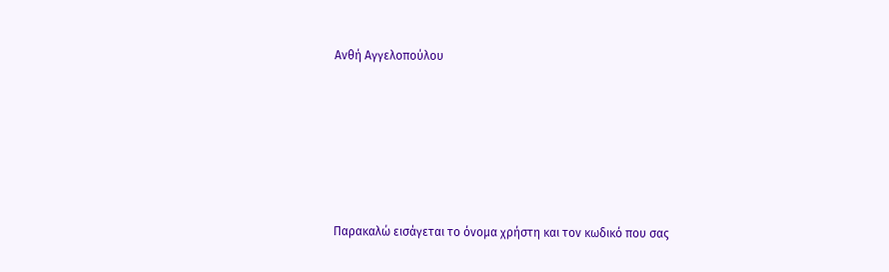Ανθή Αγγελοπούλου







Παρακαλώ εισάγεται το όνομα χρήστη και τον κωδικό που σας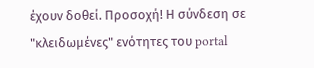έχουν δοθεί. Προσοχή! Η σύνδεση σε "κλειδωμένες" ενότητες του portal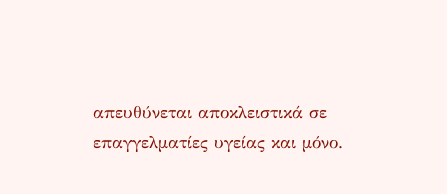απευθύνεται αποκλειστικά σε επαγγελματίες υγείας και μόνο.